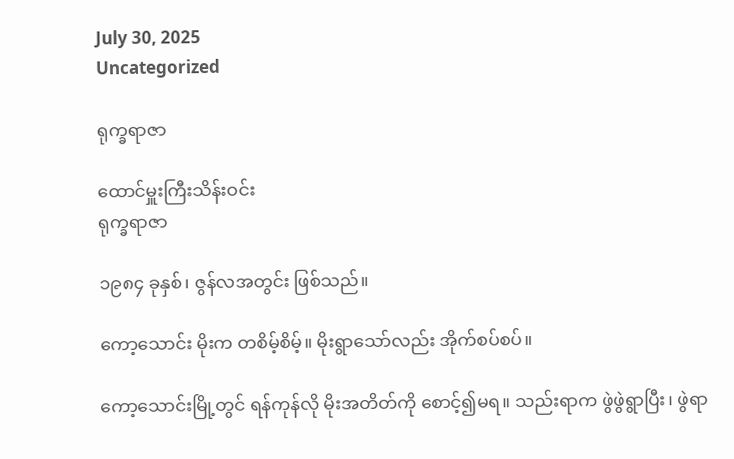July 30, 2025
Uncategorized

ရုက္ခရာဇာ

ထောင်မှူးကြီးသိန်းဝင်း
ရုက္ခရာဇာ

၁၉၈၄ ခုနှစ်၊ ဇွန်လအတွင်း ဖြစ်သည်။

ကော့သောင်း မိုးက တစိမ့်စိမ့်။ မိုးရွာသော်လည်း အိုက်စပ်စပ်။

ကော့သောင်းမြို့တွင် ရန်ကုန်လို မိုးအတိတ်ကို စောင့်၍မရ။ သည်းရာက ဖွဲဖွဲရွာပြီး၊ ဖွဲရာ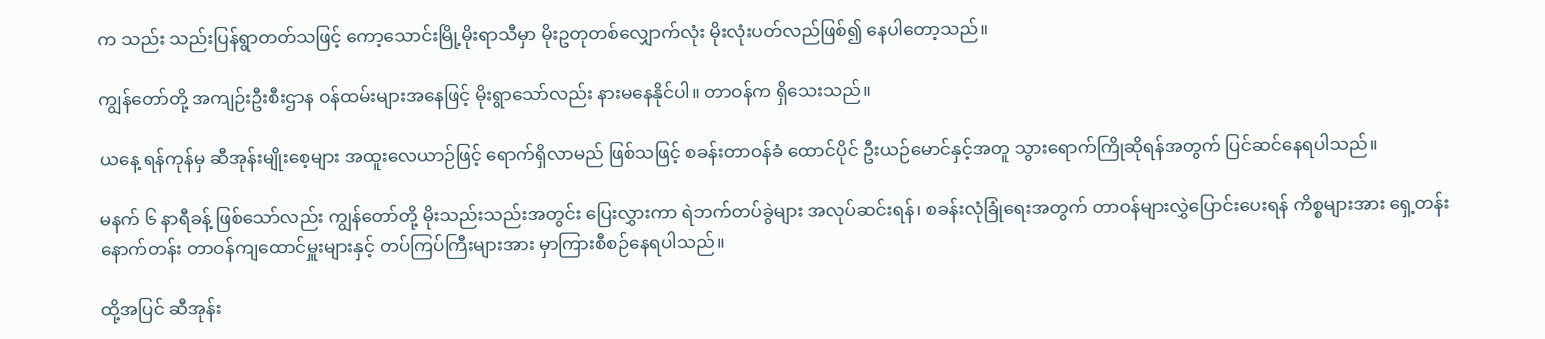က သည်း သည်းပြန်ရွာတတ်သဖြင့် ကော့သောင်းမြို့မိုးရာသီမှာ မိုးဥတုတစ်လျှောက်လုံး မိုးလုံးပတ်လည်ဖြစ်၍ နေပါတော့သည်။

ကျွန်တော်တို့ အကျဉ်းဦးစီးဌာန ဝန်ထမ်းများအနေဖြင့် မိုးရွာသော်လည်း နားမနေနိုင်ပါ။ တာဝန်က ရှိသေးသည်။

ယနေ့ ရန်ကုန်မှ ဆီအုန်းမျိုးစေ့များ အထူးလေယာဉ်ဖြင့် ရောက်ရှိလာမည် ဖြစ်သဖြင့် စခန်းတာဝန်ခံ ထောင်ပိုင် ဦးယဉ်မောင်နှင့်အတူ သွားရောက်ကြိုဆိုရန်အတွက် ပြင်ဆင်နေရပါသည်။

မနက် ၆ နာရီခန့် ဖြစ်သော်လည်း ကျွန်တော်တို့ မိုးသည်းသည်းအတွင်း ပြေးလွှားကာ ရဲဘက်တပ်ခွဲများ အလုပ်ဆင်းရန်၊ စခန်းလုံခြုံရေးအတွက် တာဝန်များလွှဲပြောင်းပေးရန် ကိစ္စများအား ရှေ့တန်း နောက်တန်း တာဝန်ကျထောင်မှူးများနှင့် တပ်ကြပ်ကြီးများအား မှာကြားစီစဉ်နေရပါသည်။

ထို့အပြင် ဆီအုန်း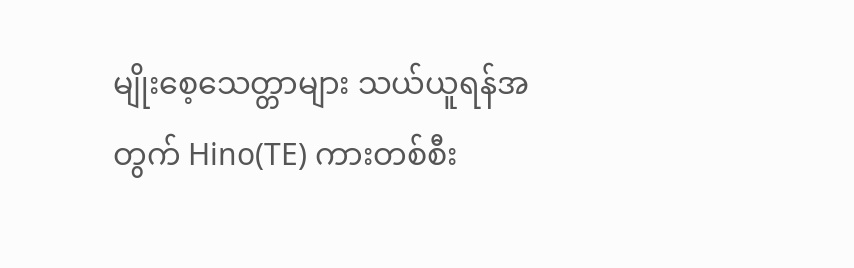မျိုးစေ့သေတ္တာများ သယ်ယူရန်အတွက် Hino(TE) ကားတစ်စီး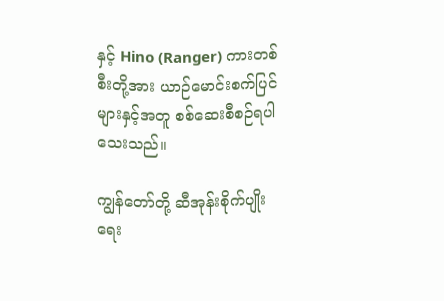နှင့် Hino (Ranger) ကားတစ်စီးတို့အား ယာဉ်မောင်းစက်ပြင်များနှင့်အတူ စစ်ဆေးစီစဉ်ရပါသေးသည်။

ကျွန်တော်တို့ ဆီအုန်းစိုက်ပျိုးရေး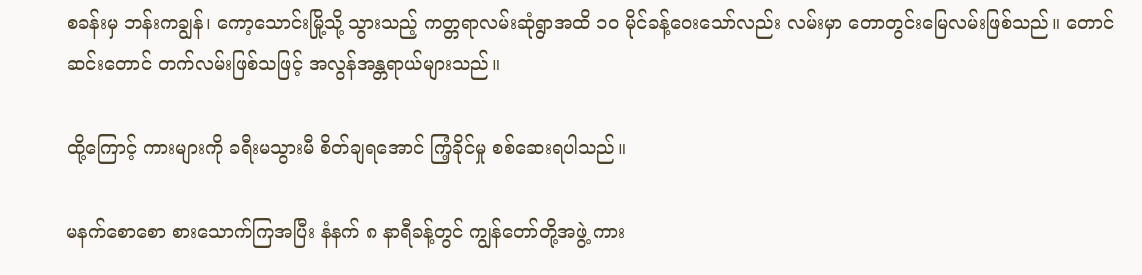စခန်းမှ ဘန်းကချွန်၊ ကော့သောင်းမြို့သို့ သွားသည့် ကတ္တရာလမ်းဆုံရွာအထိ ၁ဝ မိုင်ခန့်ဝေးသော်လည်း လမ်းမှာ တောတွင်းမြေလမ်းဖြစ်သည်။ တောင်ဆင်းတောင် တက်လမ်းဖြစ်သဖြင့် အလွန်အန္တရာယ်များသည်။

ထို့ကြောင့် ကားများကို ခရီးမသွားမီ စိတ်ချရအောင် ကြံ့ခိုင်မှု စစ်ဆေးရပါသည်။

မနက်စောစော စားသောက်ကြအပြီး နံနက် ၈ နာရီခန့်တွင် ကျွန်တော်တို့အဖွဲ့ ကား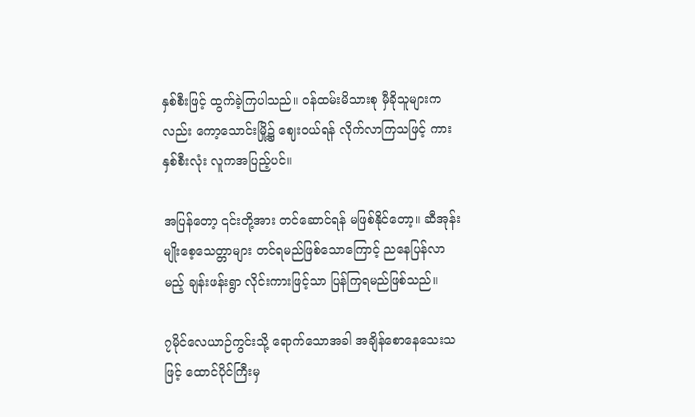နှစ်စီးဖြင့် ထွက်ခဲ့ကြပါသည်။ ဝန်ထမ်းမိသားစု မှီခိုသူများကလည်း ကော့သောင်းမြို့၌ ဈေးဝယ်ရန် လိုက်လာကြသဖြင့် ကားနှစ်စီးလုံး လူကအပြည့်ပင်။

အပြန်တော့ ၎င်းတို့အား တင်ဆောင်ရန် မဖြစ်နိုင်တော့။ ဆီအုန်းမျိုးစေ့သေတ္တာများ တင်ရမည်ဖြစ်သောကြောင့် ညနေပြန်လာမည့် ချန်းဖန်းရွာ လိုင်းကားဖြင့်သာ ပြန်ကြရမည်ဖြစ်သည်။

၇မိုင်လေယာဉ်ကွင်းသို့ ရောက်သောအခါ အချိန်စောနေသေးသဖြင့် ထောင်ပိုင်ကြီးမှ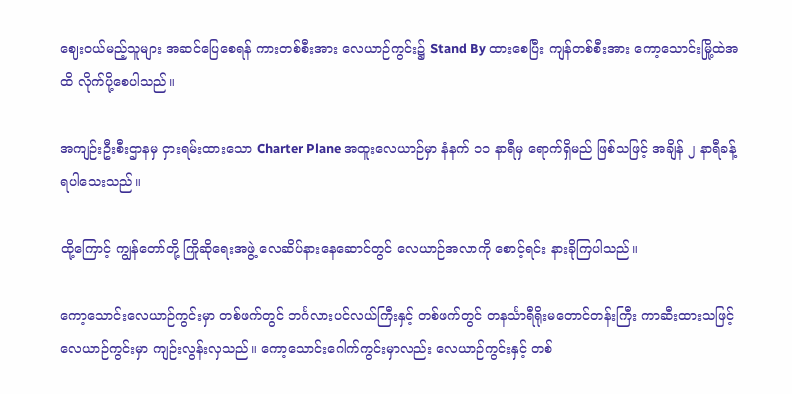ဈေးဝယ်မည့်သူများ အဆင်ပြေစေရန် ကားတစ်စီးအား လေယာဉ်ကွင်း၌ Stand By ထားစေပြီး ကျန်တစ်စီးအား ကော့သောင်းမြို့ထဲအထိ လိုက်ပို့စေပါသည်။

အကျဉ်းဦးစီးဌာနမှ ငှားရမ်းထားသော Charter Plane အထူးလေယာဉ်မှာ နံနက် ၁၁ နာရီမှ ရောက်ရှိမည် ဖြစ်သဖြင့် အချိန် ၂ နာရီခန့် ရပါသေးသည်။

ထို့ကြောင့် ကျွန်တော်တို့ ကြိုဆိုရေးအဖွဲ့ လေဆိပ်နားနေဆောင်တွင် လေယာဉ်အလာကို စောင့်ရင်း နားခိုကြပါသည်။

ကော့သောင်းလေယာဉ်ကွင်းမှာ တစ်ဖက်တွင် ဘင်္ဂလားပင်လယ်ကြီးနှင့် တစ်ဖက်တွင် တနင်္သာရီရိုးမတောင်တန်းကြီး ကာဆီးထားသဖြင့် လေယာဉ်ကွင်းမှာ ကျဉ်းလွန်းလှသည်။ ကော့သောင်းဂေါက်ကွင်းမှာလည်း လေယာဉ်ကွင်းနှင့် တစ်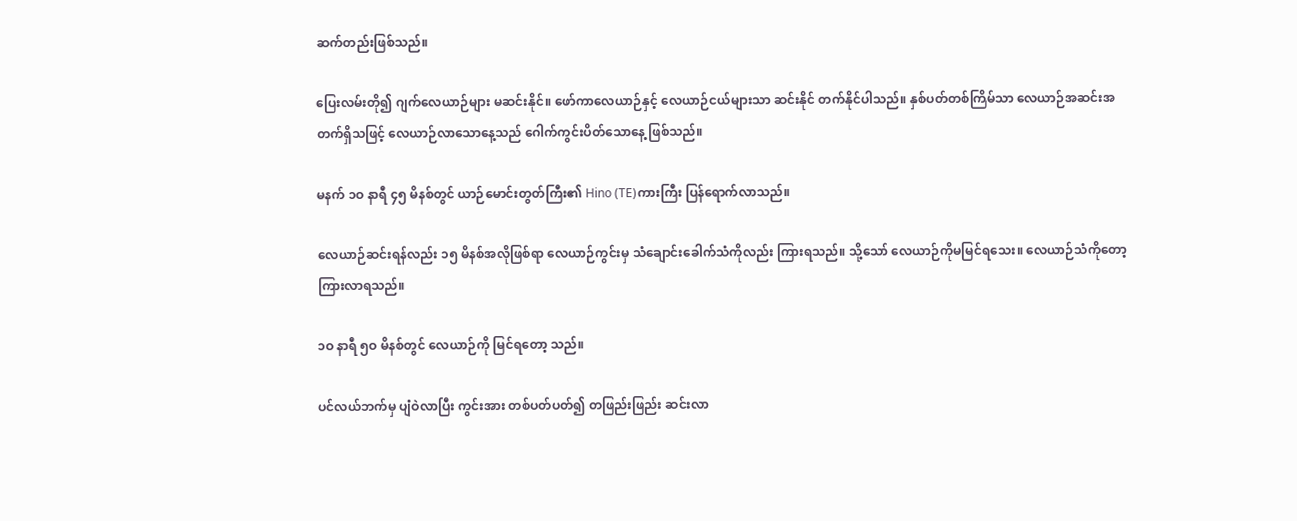ဆက်တည်းဖြစ်သည်။

ပြေးလမ်းတို၍ ဂျက်လေယာဉ်များ မဆင်းနိုင်။ ဖော်ကာလေယာဉ်နှင့် လေယာဉ်ငယ်များသာ ဆင်းနိုင် တက်နိုင်ပါသည်။ နှစ်ပတ်တစ်ကြိမ်သာ လေယာဉ်အဆင်းအတက်ရှိသဖြင့် လေယာဉ်လာသောနေ့သည် ဂေါက်ကွင်းပိတ်သောနေ့ ဖြစ်သည်။

မနက် ၁ဝ နာရီ ၄၅ မိနစ်တွင် ယာဉ်မောင်းတွတ်ကြီး၏ Hino (TE)ကားကြီး ပြန်ရောက်လာသည်။

လေယာဉ်ဆင်းရန်လည်း ၁၅ မိနစ်အလိုဖြစ်ရာ လေယာဉ်ကွင်းမှ သံချောင်းခေါက်သံကိုလည်း ကြားရသည်။ သို့သော် လေယာဉ်ကိုမမြင်ရသေး။ လေယာဉ်သံကိုတော့ ကြားလာရသည်။

၁ဝ နာရီ ၅ဝ မိနစ်တွင် လေယာဉ်ကို မြင်ရတော့ သည်။

ပင်လယ်ဘက်မှ ပျံဝဲလာပြီး ကွင်းအား တစ်ပတ်ပတ်၍ တဖြည်းဖြည်း ဆင်းလာ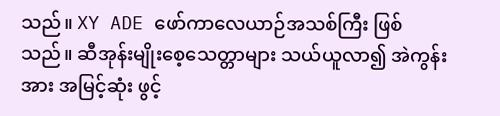သည်။ XY ADE ဖော်ကာလေယာဉ်အသစ်ကြီး ဖြစ်သည်။ ဆီအုန်းမျိုးစေ့သေတ္တာများ သယ်ယူလာ၍ အဲကွန်းအား အမြင့်ဆုံး ဖွင့်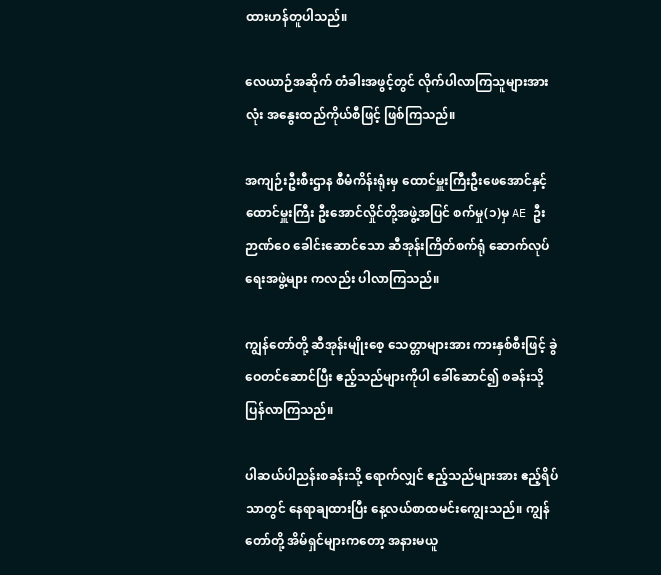ထားဟန်တူပါသည်။

လေယာဉ်အဆိုက် တံခါးအဖွင့်တွင် လိုက်ပါလာကြသူများအားလုံး အနွေးထည်ကိုယ်စီဖြင့် ဖြစ်ကြသည်။

အကျဉ်းဦးစီးဌာန စီမံကိန်းရုံးမှ ထောင်မှူးကြီးဦးဖေအောင်နှင့် ထောင်မှူးကြီး ဦးအောင်လှိုင်တို့အဖွဲ့အပြင် စက်မှု(၁)မှ AE ဦးဉာဏ်ဝေ ခေါင်းဆောင်သော ဆီအုန်းကြိတ်စက်ရုံ ဆောက်လုပ်ရေးအဖွဲ့များ ကလည်း ပါလာကြသည်။

ကျွန်တော်တို့ ဆီအုန်းမျိုးစေ့ သေတ္တာများအား ကားနှစ်စီးဖြင့် ခွဲဝေတင်ဆောင်ပြီး ဧည့်သည်များကိုပါ ခေါ်ဆောင်၍ စခန်းသို့ ပြန်လာကြသည်။

ပါဆယ်ပါညန်းစခန်းသို့ ရောက်လျှင် ဧည့်သည်များအား ဧည့်ရိပ်သာတွင် နေရာချထားပြီး နေ့လယ်စာထမင်းကျွေးသည်။ ကျွန်တော်တို့ အိမ်ရှင်များကတော့ အနားမယူ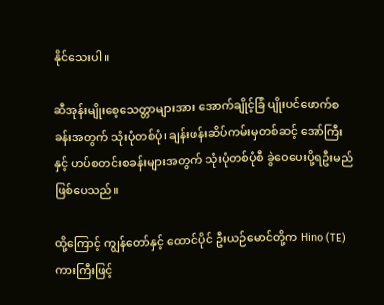နိုင်သေးပါ။

ဆီအုန်းမျိုးစေ့သေတ္တာများအား အောက်ချိုင့်ခြံ ပျိုးပင်ဖောက်စခန်းအတွက် သုံးပုံတစ်ပုံ၊ ချန်းဖန်းဆိပ်ကမ်းမှတစ်ဆင့် အော်ကြီးနှင့် ဟပ်စတင်းစခန်းများအတွက် သုံးပုံတစ်ပုံစီ ခွဲဝေပေးပို့ရဦးမည် ဖြစ်ပေသည်။

ထို့ကြောင့် ကျွန်တော်နှင့် ထောင်ပိုင် ဦးယဉ်မောင်တို့က Hino (TE) ကားကြီးဖြင့်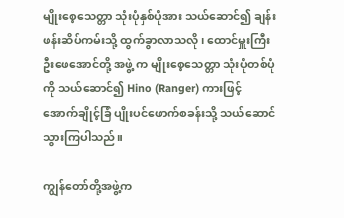မျိုးစေ့သေတ္တာ သုံးပုံနှစ်ပုံအား သယ်ဆောင်၍ ချန်းဖန်းဆိပ်ကမ်းသို့ ထွက်ခွာလာသလို၊ ထောင်မှူးကြီးဦးဖေအောင်တို့ အဖွဲ့ က မျိုးစေ့သေတ္တာ သုံးပုံတစ်ပုံကို သယ်ဆောင်၍ Hino (Ranger) ကားဖြင့် အောက်ချိုင့်ခြံ ပျိုးပင်ဖောက်စခန်းသို့ သယ်ဆောင်သွားကြပါသည်။

ကျွန်တော်တို့အဖွဲ့က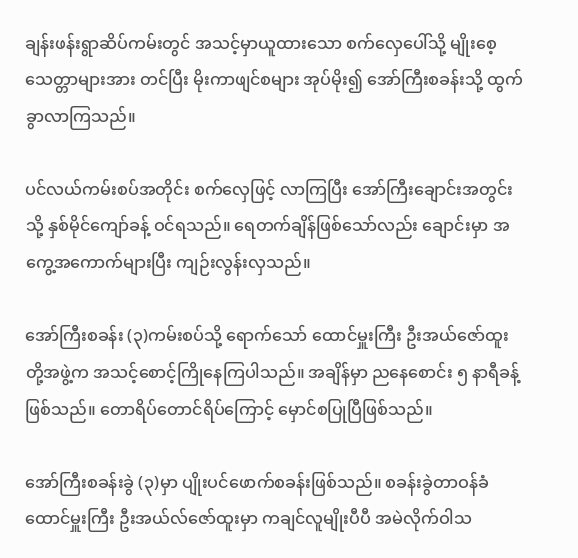ချန်းဖန်းရွာဆိပ်ကမ်းတွင် အသင့်မှာယူထားသော စက်လှေပေါ်သို့ မျိုးစေ့သေတ္တာများအား တင်ပြီး မိုးကာဖျင်စများ အုပ်မိုး၍ အော်ကြီးစခန်းသို့ ထွက်ခွာလာကြသည်။

ပင်လယ်ကမ်းစပ်အတိုင်း စက်လှေဖြင့် လာကြပြီး အော်ကြီးချောင်းအတွင်းသို့ နှစ်မိုင်ကျော်ခန့် ဝင်ရသည်။ ရေတက်ချိန်ဖြစ်သော်လည်း ချောင်းမှာ အကွေ့အကောက်များပြီး ကျဉ်းလွန်းလှသည်။

အော်ကြီးစခန်း (၃)ကမ်းစပ်သို့ ရောက်သော် ထောင်မှူးကြီး ဦးအယ်ဇော်ထူးတို့အဖွဲ့က အသင့်စောင့်ကြိုနေကြပါသည်။ အချိန်မှာ ညနေစောင်း ၅ နာရီခန့်ဖြစ်သည်။ တောရိပ်တောင်ရိပ်ကြောင့် မှောင်စပြုပြီဖြစ်သည်။

အော်ကြီးစခန်းခွဲ (၃)မှာ ပျိုးပင်ဖောက်စခန်းဖြစ်သည်။ စခန်းခွဲတာဝန်ခံ ထောင်မှူးကြီး ဦးအယ်လ်ဇော်ထူးမှာ ကချင်လူမျိုးပီပီ အမဲလိုက်ဝါသ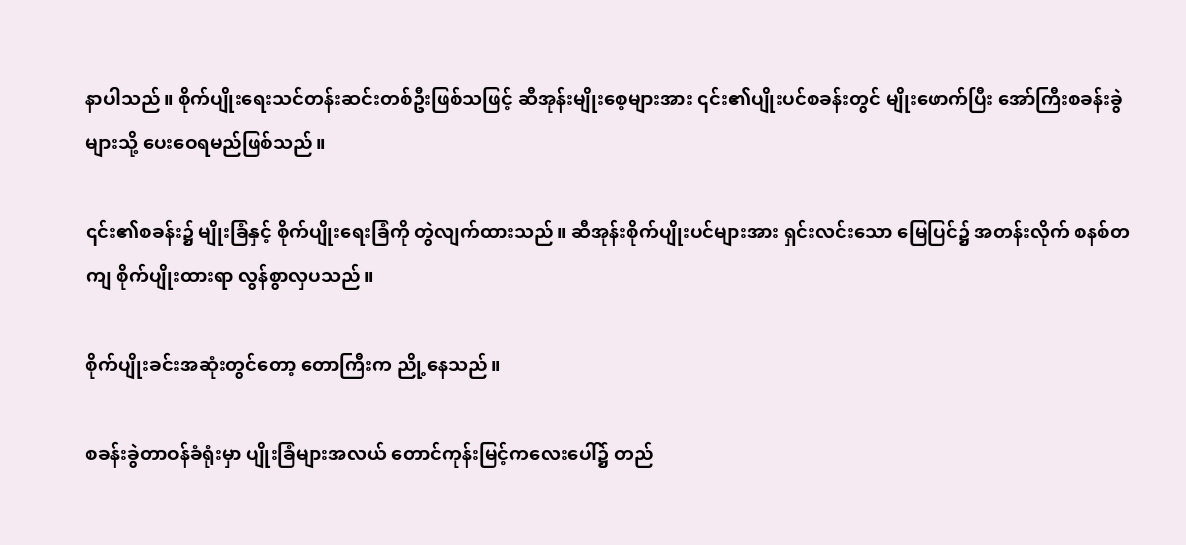နာပါသည်။ စိုက်ပျိုးရေးသင်တန်းဆင်းတစ်ဦးဖြစ်သဖြင့် ဆီအုန်းမျိုးစေ့များအား ၎င်း၏ပျိုးပင်စခန်းတွင် မျိုးဖောက်ပြီး အော်ကြီးစခန်းခွဲများသို့ ပေးဝေရမည်ဖြစ်သည်။

၎င်း၏စခန်း၌ မျိုးခြံနှင့် စိုက်ပျိုးရေးခြံကို တွဲလျက်ထားသည်။ ဆီအုန်းစိုက်ပျိုးပင်များအား ရှင်းလင်းသော မြေပြင်၌ အတန်းလိုက် စနစ်တကျ စိုက်ပျိုးထားရာ လွန်စွာလှပသည်။

စိုက်ပျိုးခင်းအဆုံးတွင်တော့ တောကြီးက ညို့နေသည်။

စခန်းခွဲတာဝန်ခံရုံးမှာ ပျိုးခြံများအလယ် တောင်ကုန်းမြင့်ကလေးပေါ်၌ တည်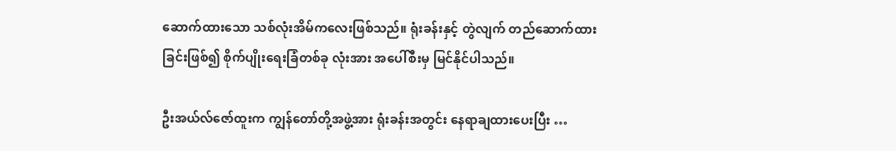ဆောက်ထားသော သစ်လုံးအိမ်ကလေးဖြစ်သည်။ ရုံးခန်းနှင့် တွဲလျက် တည်ဆောက်ထားခြင်းဖြစ်၍ စိုက်ပျိုးရေးခြံတစ်ခု လုံးအား အပေါ်စီးမှ မြင်နိုင်ပါသည်။

ဦးအယ်လ်ဇော်ထူးက ကျွန်တော်တို့အဖွဲ့အား ရုံးခန်းအတွင်း နေရာချထားပေးပြီး …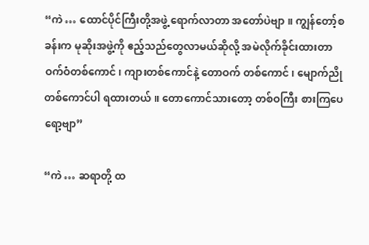“ကဲ … ထောင်ပိုင်ကြီးတို့အဖွဲ့ ရောက်လာတာ အတော်ပဲဗျာ။ ကျွန်တော့်စခန်းက မုဆိုးအဖွဲ့ကို ဧည့်သည်တွေလာမယ်ဆိုလို့ အမဲလိုက်ခိုင်းထားတာ ဝက်ဝံတစ်ကောင်၊ ကျားတစ်ကောင်နဲ့ တောဝက် တစ်ကောင်၊ မျောက်ညိုတစ်ကောင်ပါ ရထားတယ်။ တောကောင်သားတော့ တစ်ဝကြီး စားကြပေရော့ဗျာ”

“ကဲ … ဆရာတို့ ထ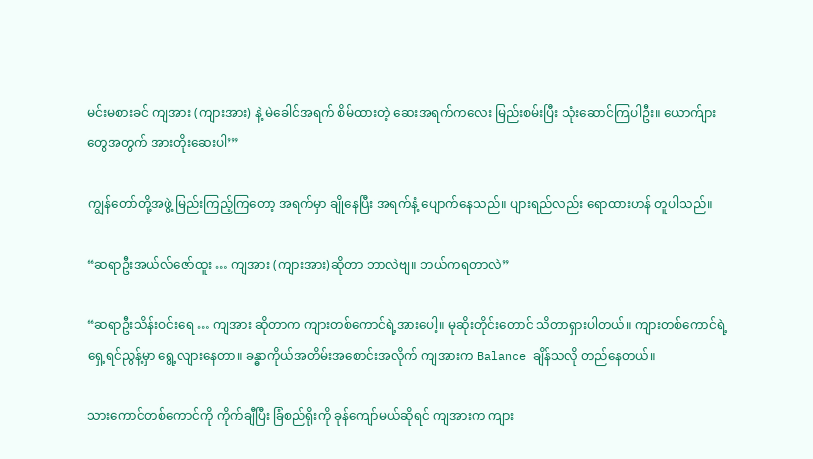မင်းမစားခင် ကျအား (ကျားအား) နဲ့ မဲခေါင်အရက် စိမ်ထားတဲ့ ဆေးအရက်ကလေး မြည်းစမ်းပြီး သုံးဆောင်ကြပါဦး။ ယောက်ျားတွေအတွက် အားတိုးဆေးပါ’”

ကျွန်တော်တို့အဖွဲ့ မြည်းကြည့်ကြတော့ အရက်မှာ ချိုနေပြီး အရက်နံ့ ပျောက်နေသည်။ ပျားရည်လည်း ရောထားဟန် တူပါသည်။

“ဆရာဦးအယ်လ်ဇော်ထူး … ကျအား (ကျားအား)ဆိုတာ ဘာလဲဗျ။ ဘယ်ကရတာလဲ”

“ဆရာဦးသိန်းဝင်းရေ … ကျအား ဆိုတာက ကျားတစ်ကောင်ရဲ့အားပေါ့။ မုဆိုးတိုင်းတောင် သိတာရှားပါတယ်။ ကျားတစ်ကောင်ရဲ့ ရှေ့ရင်ညွန့်မှာ ရွေ့လျားနေတာ။ ခန္ဓာကိုယ်အတိမ်းအစောင်းအလိုက် ကျအားက Balance ချိန်သလို တည်နေတယ်။

သားကောင်တစ်ကောင်ကို ကိုက်ချီပြီး ခြံစည်ရိုးကို ခုန်ကျော်မယ်ဆိုရင် ကျအားက ကျား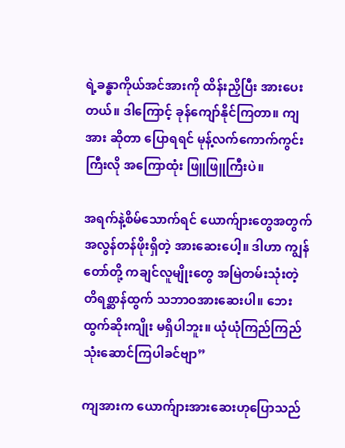ရဲ့ခန္ဓာကိုယ်အင်အားကို ထိန်းညှိပြီး အားပေးတယ်။ ဒါကြောင့် ခုန်ကျော်နိုင်ကြတာ။ ကျအား ဆိုတာ ပြောရရင် မုန့်လက်ကောက်ကွင်းကြီးလို အကြောထုံး ဖြူဖြူကြီးပဲ။

အရက်နဲ့စိမ်သောက်ရင် ယောက်ျားတွေအတွက် အလွန်တန်ဖိုးရှိတဲ့ အားဆေးပေါ့။ ဒါဟာ ကျွန်တော်တို့ ကချင်လူမျိုးတွေ အမြဲတမ်းသုံးတဲ့ တိရစ္ဆာန်ထွက် သဘာဝအားဆေးပါ။ ဘေးထွက်ဆိုးကျိုး မရှိပါဘူး။ ယုံယုံကြည်ကြည် သုံးဆောင်ကြပါခင်ဗျာ”

ကျအားက ယောက်ျားအားဆေးဟုပြောသည်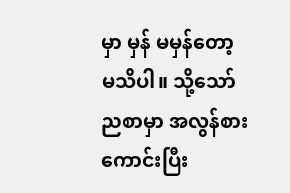မှာ မှန် မမှန်တော့ မသိပါ။ သို့သော် ညစာမှာ အလွန်စားကောင်းပြီး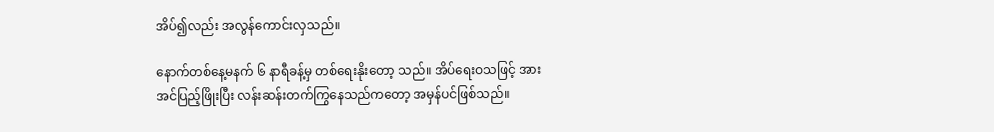အိပ်၍လည်း အလွန်ကောင်းလှသည်။

နောက်တစ်နေ့မနက် ၆ နာရီခန့်မှ တစ်ရေးနိုးတော့ သည်။ အိပ်ရေးဝသဖြင့် အားအင်ပြည့်ဖြိုးပြီး လန်းဆန်းတက်ကြွနေသည်ကတော့ အမှန်ပင်ဖြစ်သည်။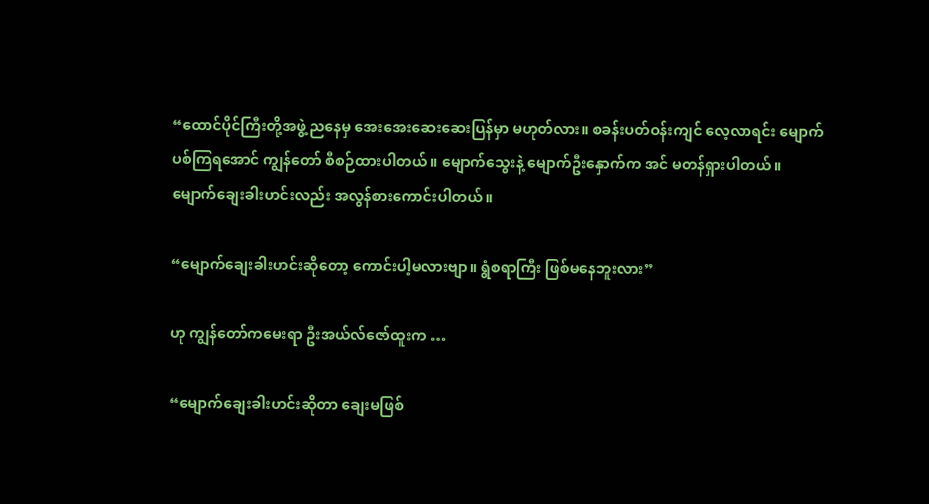“ထောင်ပိုင်ကြီးတို့အဖွဲ့ ညနေမှ အေးအေးဆေးဆေးပြန်မှာ မဟုတ်လား။ စခန်းပတ်ဝန်းကျင် လေ့လာရင်း မျောက်ပစ်ကြရအောင် ကျွန်တော် စီစဉ်ထားပါတယ်။ မျောက်သွေးနဲ့ မျောက်ဦးနှောက်က အင် မတန်ရှားပါတယ်။ မျောက်ချေးခါးဟင်းလည်း အလွန်စားကောင်းပါတယ်။

“မျောက်ချေးခါးဟင်းဆိုတော့ ကောင်းပါ့မလားဗျာ။ ရွံစရာကြီး ဖြစ်မနေဘူးလား”

ဟု ကျွန်တော်ကမေးရာ ဦးအယ်လ်ဇော်ထူးက …

“မျောက်ချေးခါးဟင်းဆိုတာ ချေးမဖြစ်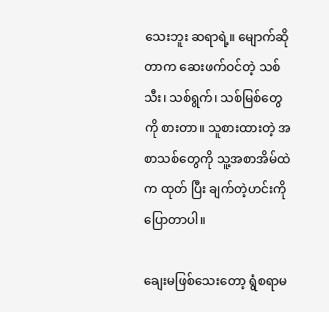သေးဘူး ဆရာရဲ့။ မျောက်ဆိုတာက ဆေးဖက်ဝင်တဲ့ သစ်သီး၊ သစ်ရွက်၊ သစ်မြစ်တွေကို စားတာ။ သူစားထားတဲ့ အစာသစ်တွေကို သူ့အစာအိမ်ထဲက ထုတ် ပြီး ချက်တဲ့ဟင်းကို ပြောတာပါ။

ချေးမဖြစ်သေးတော့ ရွံစရာမ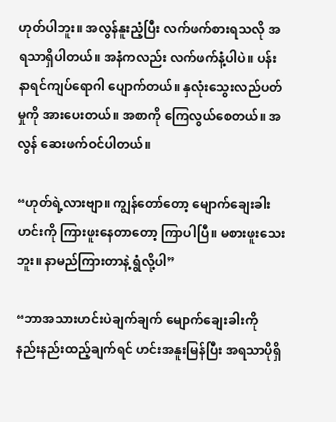ဟုတ်ပါဘူး။ အလွန်နူးညံ့ပြီး လက်ဖက်စားရသလို အရသာရှိပါတယ်။ အနံကလည်း လက်ဖက်နံ့ပါပဲ။ ပန်းနာရင်ကျပ်ရောဂါ ပျောက်တယ်။ နှလုံးသွေးလည်ပတ်မှုကို အားပေးတယ်။ အစာကို ကြေလွယ်စေတယ်။ အလွန် ဆေးဖက်ဝင်ပါတယ်။

“ဟုတ်ရဲ့လားဗျာ။ ကျွန်တော်တော့ မျောက်ချေးခါးဟင်းကို ကြားဖူးနေတာတော့ ကြာပါပြီ။ မစားဖူးသေးဘူး။ နာမည်ကြားတာနဲ့ ရွံလို့ပါ”

“ဘာအသားဟင်းပဲချက်ချက် မျောက်ချေးခါးကို နည်းနည်းထည့်ချက်ရင် ဟင်းအနူးမြန်ပြီး အရသာပိုရှိ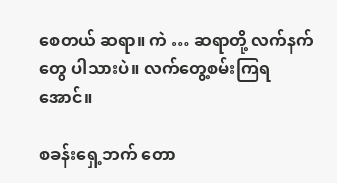စေတယ် ဆရာ။ ကဲ … ဆရာတို့ လက်နက်တွေ ပါသားပဲ။ လက်တွေ့စမ်းကြရအောင်။

စခန်းရှေ့ဘက် တော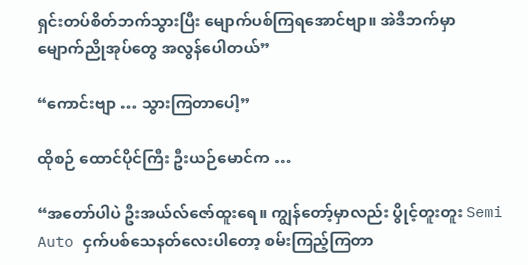ရှင်းတပ်စိတ်ဘက်သွားပြီး မျောက်ပစ်ကြရအောင်ဗျာ။ အဲဒီဘက်မှာ မျောက်ညိုအုပ်တွေ အလွန်ပေါတယ်”

“ကောင်းဗျာ … သွားကြတာပေါ့”

ထိုစဉ် ထောင်ပိုင်ကြီး ဦးယဉ်မောင်က …

“အတော်ပါပဲ ဦးအယ်လ်ဇော်ထူးရေ။ ကျွန်တော့်မှာလည်း ပွိုင့်တူးတူး Semi Auto ငှက်ပစ်သေနတ်လေးပါတော့ စမ်းကြည့်ကြတာ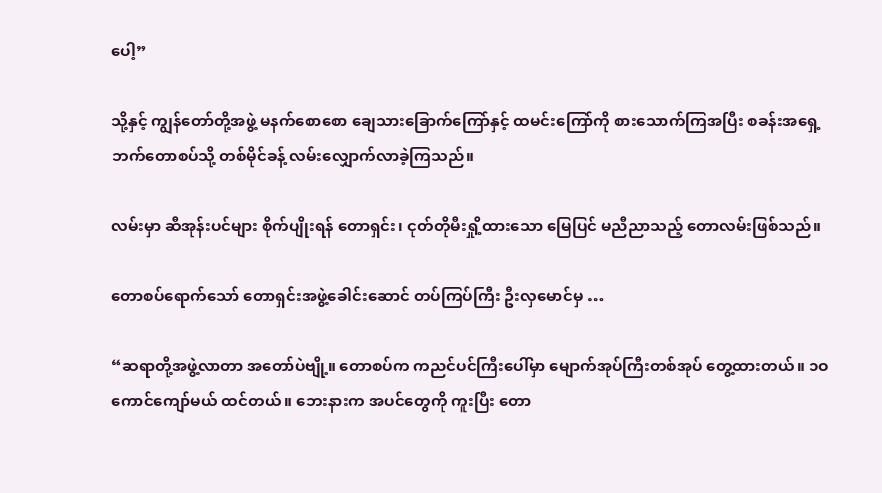ပေါ့”

သို့နှင့် ကျွန်တော်တို့အဖွဲ့ မနက်စောစော ချေသားခြောက်ကြော်နှင့် ထမင်းကြော်ကို စားသောက်ကြအပြီး စခန်းအရှေ့ဘက်တောစပ်သို့ တစ်မိုင်ခန့် လမ်းလျှောက်လာခဲ့ကြသည်။

လမ်းမှာ ဆီအုန်းပင်များ စိုက်ပျိုးရန် တောရှင်း၊ ငုတ်တိုမီးရှို့ထားသော မြေပြင် မညီညာသည့် တောလမ်းဖြစ်သည်။

တောစပ်ရောက်သော် တောရှင်းအဖွဲ့ခေါင်းဆောင် တပ်ကြပ်ကြီး ဦးလှမောင်မှ …

“ဆရာတို့အဖွဲ့လာတာ အတော်ပဲဗျို့။ တောစပ်က ကညင်ပင်ကြီးပေါ်မှာ မျောက်အုပ်ကြီးတစ်အုပ် တွေ့ထားတယ်။ ၁ဝ ကောင်ကျော်မယ် ထင်တယ်။ ဘေးနားက အပင်တွေကို ကူးပြီး တော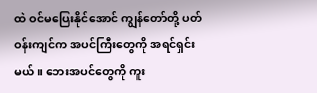ထဲ ဝင်မပြေးနိုင်အောင် ကျွန်တော်တို့ ပတ်ဝန်းကျင်က အပင်ကြီးတွေကို အရင်ရှင်းမယ်။ ဘေးအပင်တွေကို ကူး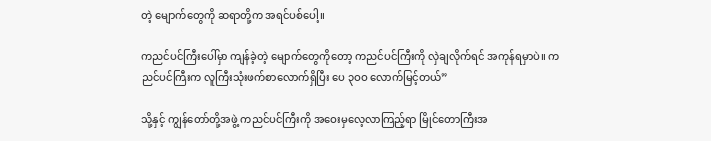တဲ့ မျောက်တွေကို ဆရာတို့က အရင်ပစ်ပေါ့။

ကညင်ပင်ကြီးပေါ်မှာ ကျန်ခဲ့တဲ့ မျောက်တွေကိုတော့ ကညင်ပင်ကြီးကို လှဲချလိုက်ရင် အကုန်ရမှာပဲ။ ကညင်ပင်ကြီးက လူကြီးသုံးဖက်စာလောက်ရှိပြီး ပေ ၃ဝဝ လောက်မြင့်တယ်”

သို့နှင့် ကျွန်တော်တို့အဖွဲ့ ကညင်ပင်ကြီးကို အဝေးမှလေ့လာကြည့်ရာ မြိုင်တောကြီးအ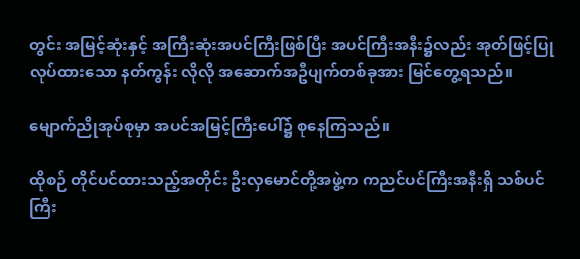တွင်း အမြင့်ဆုံးနှင့် အကြီးဆုံးအပင်ကြီးဖြစ်ပြီး အပင်ကြီးအနီး၌လည်း အုတ်ဖြင့်ပြုလုပ်ထားသော နတ်ကွန်း လိုလို အဆောက်အဦပျက်တစ်ခုအား မြင်တွေ့ရသည်။

မျောက်ညိုအုပ်စုမှာ အပင်အမြင့်ကြီးပေါ်၌ စုနေကြသည်။

ထိုစဉ် တိုင်ပင်ထားသည့်အတိုင်း ဦးလှမောင်တို့အဖွဲ့က ကညင်ပင်ကြီးအနီးရှိ သစ်ပင်ကြီး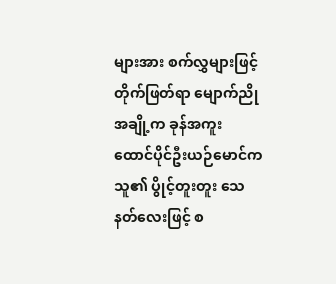များအား စက်လွှများဖြင့် တိုက်ဖြတ်ရာ မျောက်ညိုအချို့က ခုန်အကူး ထောင်ပိုင်ဦးယဉ်မောင်က သူ၏ ပွိုင့်တူးတူး သေနတ်လေးဖြင့် စ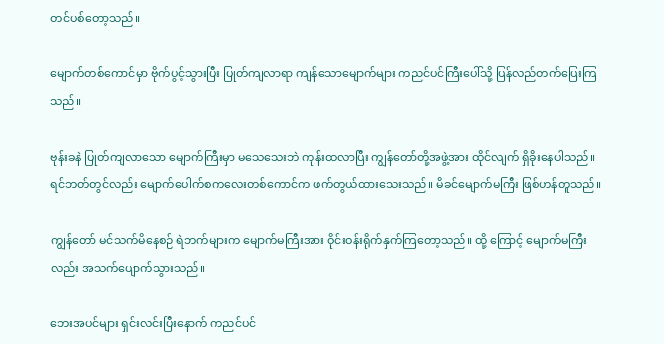တင်ပစ်တော့သည်။

မျောက်တစ်ကောင်မှာ ဗိုက်ပွင့်သွားပြီး ပြုတ်ကျလာရာ ကျန်သောမျောက်များ ကညင်ပင်ကြီးပေါ်သို့ ပြန်လည်တက်ပြေးကြသည်။

ဗုန်းခနဲ ပြုတ်ကျလာသော မျောက်ကြီးမှာ မသေသေးဘဲ ကုန်းထလာပြီး ကျွန်တော်တို့အဖွဲ့အား ထိုင်လျက် ရှိခိုးနေပါသည်။ ရင်ဘတ်တွင်လည်း မျောက်ပေါက်စကလေးတစ်ကောင်က ဖက်တွယ်ထားသေးသည်။ မိခင်မျောက်မကြီး ဖြစ်ဟန်တူသည်။

ကျွန်တော် မင်သက်မိနေစဉ် ရဲဘက်များက မျောက်မကြီးအား ဝိုင်းဝန်းရိုက်နှက်ကြတော့သည်။ ထို့ ကြောင့် မျောက်မကြီးလည်း အသက်ပျောက်သွားသည်။

ဘေးအပင်များ ရှင်းလင်းပြီးနောက် ကညင်ပင်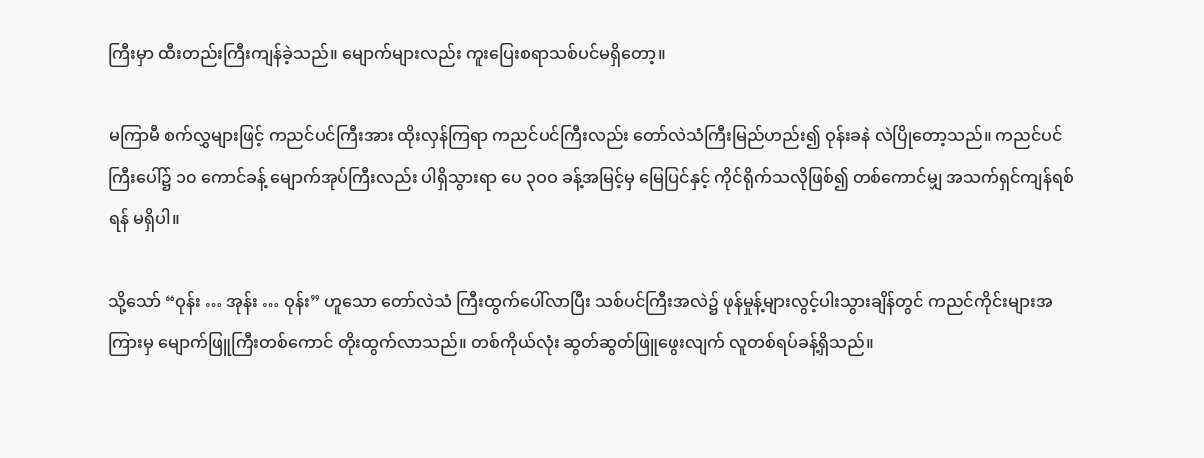ကြီးမှာ ထီးတည်းကြီးကျန်ခဲ့သည်။ မျောက်များလည်း ကူးပြေးစရာသစ်ပင်မရှိတော့။

မကြာမီ စက်လွှများဖြင့် ကညင်ပင်ကြီးအား ထိုးလှန်ကြရာ ကညင်ပင်ကြီးလည်း တော်လဲသံကြီးမြည်ဟည်း၍ ဝုန်းခနဲ လဲပြိုတော့သည်။ ကညင်ပင်ကြီးပေါ်၌ ၁၀ ကောင်ခန့် မျောက်အုပ်ကြီးလည်း ပါရှိသွားရာ ပေ ၃ဝဝ ခန့်အမြင့်မှ မြေပြင်နှင့် ကိုင်ရိုက်သလိုဖြစ်၍ တစ်ကောင်မျှ အသက်ရှင်ကျန်ရစ်ရန် မရှိပါ။

သို့သော် “ဝုန်း … အုန်း … ဝုန်း” ဟူသော တော်လဲသံ ကြီးထွက်ပေါ်လာပြီး သစ်ပင်ကြီးအလဲ၌ ဖုန်မှုန့်များလွင့်ပါးသွားချိန်တွင် ကညင်ကိုင်းများအကြားမှ မျောက်ဖြူကြီးတစ်ကောင် တိုးထွက်လာသည်။ တစ်ကိုယ်လုံး ဆွတ်ဆွတ်ဖြူဖွေးလျက် လူတစ်ရပ်ခန့်ရှိသည်။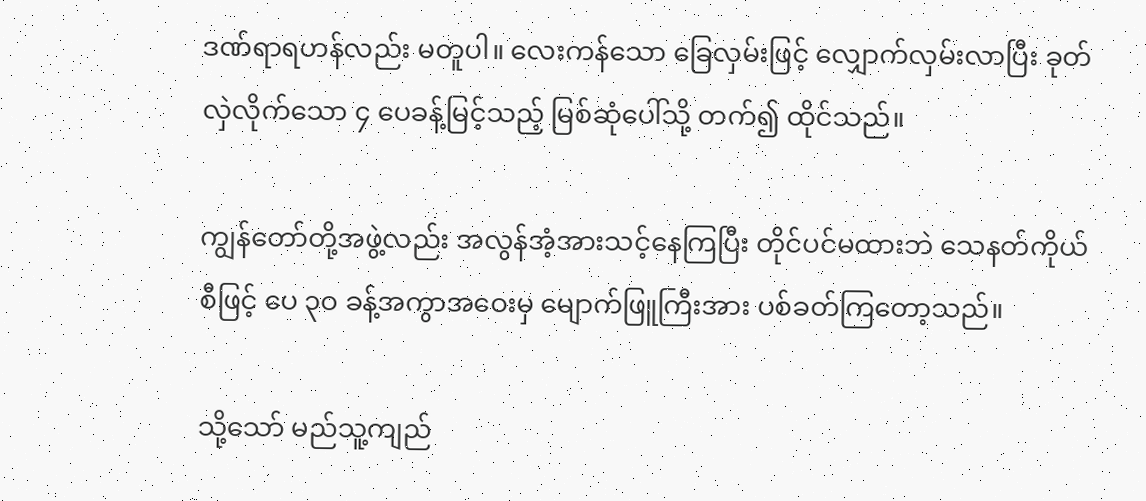ဒဏ်ရာရဟန်လည်း မတူပါ။ လေးကန်သော ခြေလှမ်းဖြင့် လျှောက်လှမ်းလာပြီး ခုတ်လှဲလိုက်သော ၄ ပေခန့်မြင့်သည့် မြစ်ဆုံပေါ်သို့ တက်၍ ထိုင်သည်။

ကျွန်တော်တို့အဖွဲ့လည်း အလွန်အံ့အားသင့်နေကြပြီး တိုင်ပင်မထားဘဲ သေနတ်ကိုယ်စီဖြင့် ပေ ၃ဝ ခန့်အကွာအဝေးမှ မျောက်ဖြူကြီးအား ပစ်ခတ်ကြတော့သည်။

သို့သော် မည်သူ့ကျည်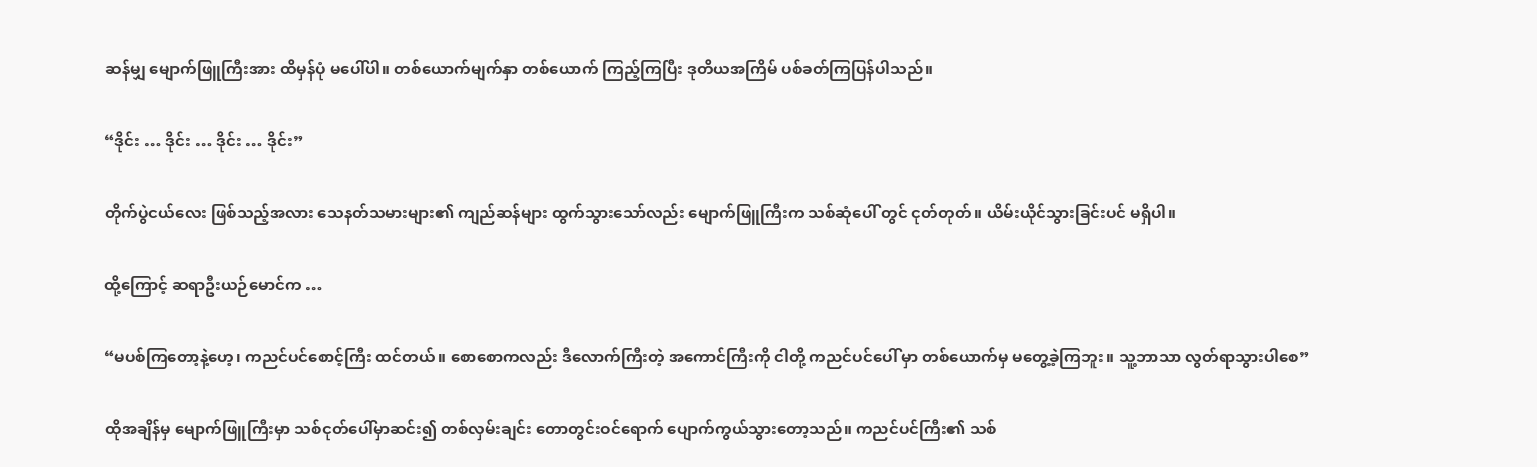ဆန်မျှ မျောက်ဖြူကြီးအား ထိမှန်ပုံ မပေါ်ပါ။ တစ်ယောက်မျက်နှာ တစ်ယောက် ကြည့်ကြပြီး ဒုတိယအကြိမ် ပစ်ခတ်ကြပြန်ပါသည်။

“ဒိုင်း … ဒိုင်း … ဒိုင်း … ဒိုင်း”

တိုက်ပွဲငယ်လေး ဖြစ်သည့်အလား သေနတ်သမားများ၏ ကျည်ဆန်များ ထွက်သွားသော်လည်း မျောက်ဖြူကြီးက သစ်ဆုံပေါ် တွင် ငုတ်တုတ်။ ယိမ်းယိုင်သွားခြင်းပင် မရှိပါ။

ထို့ကြောင့် ဆရာဦးယဉ်မောင်က …

“မပစ်ကြတော့နဲ့ဟေ့၊ ကညင်ပင်စောင့်ကြီး ထင်တယ်။ စောစောကလည်း ဒီလောက်ကြီးတဲ့ အကောင်ကြီးကို ငါတို့ ကညင်ပင်ပေါ် မှာ တစ်ယောက်မှ မတွေ့ခဲ့ကြဘူး။ သူ့ဘာသာ လွတ်ရာသွားပါစေ”

ထိုအချိန်မှ မျောက်ဖြူကြီးမှာ သစ်ငုတ်ပေါ်မှာဆင်း၍ တစ်လှမ်းချင်း တောတွင်းဝင်ရောက် ပျောက်ကွယ်သွားတော့သည်။ ကညင်ပင်ကြီး၏ သစ်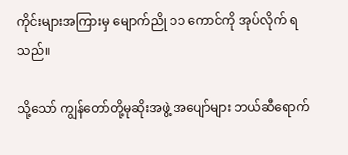ကိုင်းများအကြားမှ မျောက်ညို ၁၁ ကောင်ကို အုပ်လိုက် ရသည်။

သို့သော် ကျွန်တော်တို့မုဆိုးအဖွဲ့ အပျော်များ ဘယ်ဆီရောက်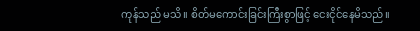ကုန်သည် မသိ။ စိတ်မကောင်းခြင်းကြီးစွာဖြင့် ငေးငိုင်နေမိသည်။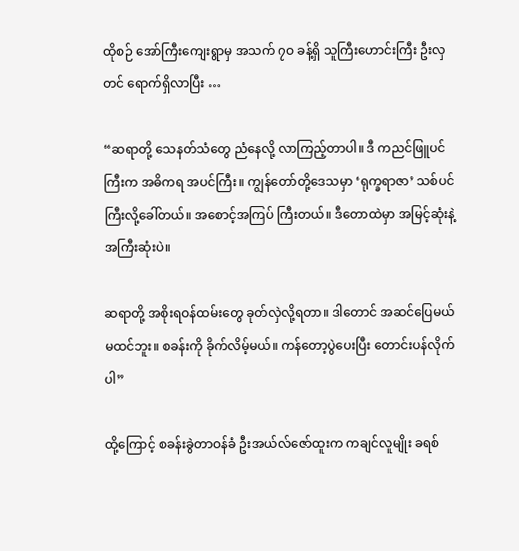ထိုစဉ် အော်ကြီးကျေးရွာမှ အသက် ၇ဝ ခန့်ရှိ သူကြီးဟောင်းကြီး ဦးလှတင် ရောက်ရှိလာပြီး …

“ဆရာတို့ သေနတ်သံတွေ ညံနေလို့ လာကြည့်တာပါ။ ဒီ ကညင်ဖြူပင်ကြီးက အဓိကရ အပင်ကြီး။ ကျွန်တော်တို့ဒေသမှာ ‘ရုက္ခရာဇာ’ သစ်ပင်ကြီးလို့ခေါ်တယ်။ အစောင့်အကြပ် ကြီးတယ်။ ဒီတောထဲမှာ အမြင့်ဆုံးနဲ့ အကြီးဆုံးပဲ။

ဆရာတို့ အစိုးရဝန်ထမ်းတွေ ခုတ်လှဲလို့ရတာ။ ဒါတောင် အဆင်ပြေမယ် မထင်ဘူး။ စခန်းကို ခိုက်လိမ့်မယ်။ ကန်တော့ပွဲပေးပြီး တောင်းပန်လိုက်ပါ”

ထို့ကြောင့် စခန်းခွဲတာဝန်ခံ ဦးအယ်လ်ဇော်ထူးက ကချင်လူမျိုး ခရစ်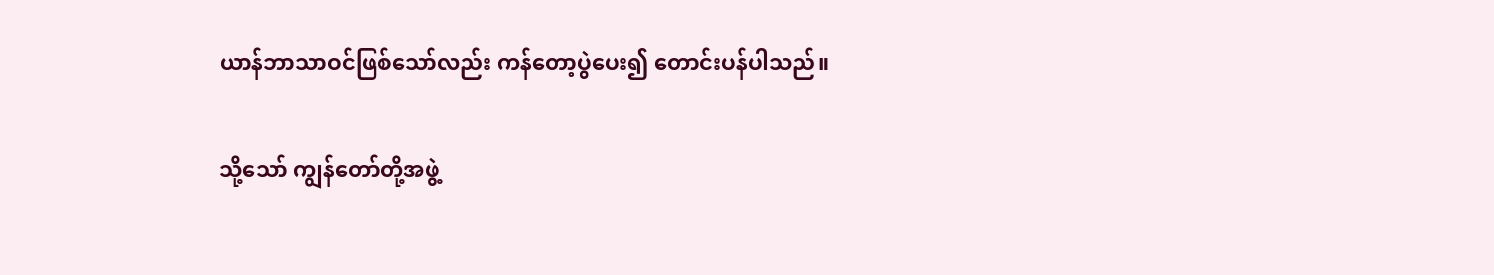ယာန်ဘာသာဝင်ဖြစ်သော်လည်း ကန်တော့ပွဲပေး၍ တောင်းပန်ပါသည်။

သို့သော် ကျွန်တော်တို့အဖွဲ့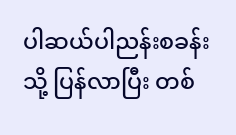ပါဆယ်ပါညန်းစခန်းသို့ ပြန်လာပြီး တစ်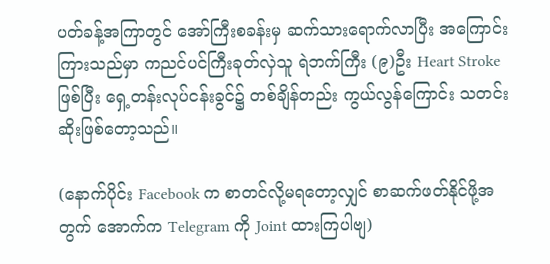ပတ်ခန့်အကြာတွင် အော်ကြီးစခန်းမှ ဆက်သားရောက်လာပြီး အကြောင်းကြားသည်မှာ ကညင်ပင်ကြီးခုတ်လှဲသူ ရဲဘက်ကြီး (၉)ဦး Heart Stroke ဖြစ်ပြီး ရှေ့တန်းလုပ်ငန်းခွင်၌ တစ်ချိန်တည်း ကွယ်လွန်ကြောင်း သတင်းဆိုးဖြစ်တော့သည်။

(နောက်ပိုင်း Facebook က စာတင်လို့မရတော့လျှင် စာဆက်ဖတ်နိုင်ဖို့အတွက် အောက်က Telegram ကို Joint ထားကြပါဗျ)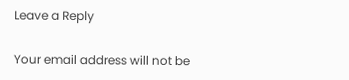Leave a Reply

Your email address will not be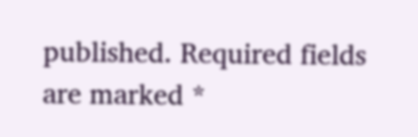published. Required fields are marked *